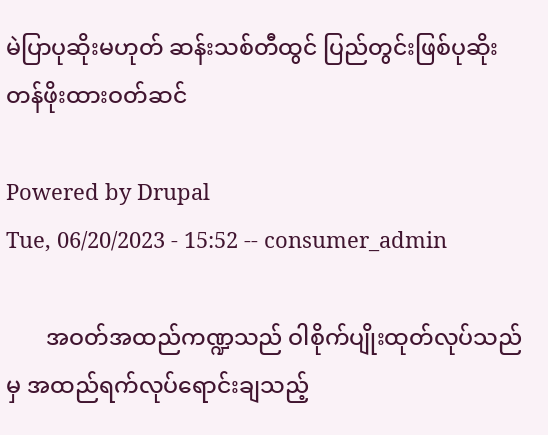မဲပြာပုဆိုးမဟုတ် ဆန်းသစ်တီထွင် ပြည်တွင်းဖြစ်ပုဆိုး တန်ဖိုးထားဝတ်ဆင်

Powered by Drupal
Tue, 06/20/2023 - 15:52 -- consumer_admin

       အဝတ်အထည်ကဏ္ဍသည် ဝါစိုက်ပျိုးထုတ်လုပ်သည်မှ အထည်ရက်လုပ်ရောင်းချသည့်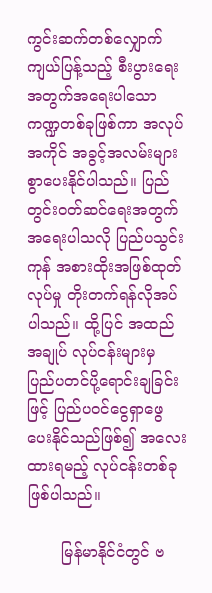ကွင်းဆက်တစ်လျှောက် ကျယ်ပြန့်သည့် စီးပွားရေးအတွက်အရေးပါသော ကဏ္ဍတစ်ခုဖြစ်ကာ အလုပ်အကိုင် အခွင့်အလမ်းများစွာပေးနိုင်ပါသည်။ ပြည်တွင်းဝတ်ဆင်ရေးအတွက်အရေးပါသလို ပြည်ပသွင်းကုန် အစားထိုးအဖြစ်ထုတ်လုပ်မှု တိုးတက်ရန်လိုအပ်ပါသည်။ ထို့ပြင် အထည်အချုပ် လုပ်ငန်းများမှ ပြည်ပတင်ပို့ရောင်းချခြင်းဖြင့် ပြည်ပဝင်ငွေရှာဖွေပေးနိုင်သည်ဖြစ်၍ အလေး ထားရမည့် လုပ်ငန်းတစ်ခုဖြစ်ပါသည်။

       မြန်မာနိုင်ငံတွင် ဗ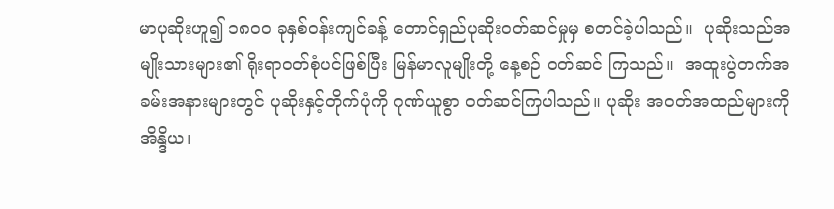မာပုဆိုးဟူ၍ ၁၈၀၀ ခုနှစ်ဝန်းကျင်ခန့် တောင်ရှည်ပုဆိုးဝတ်ဆင်မှုမှ စတင်ခဲ့ပါသည်။  ပုဆိုးသည်အမျိုးသားများ၏ ရိုးရာဝတ်စုံပင်ဖြစ်ပြီး မြန်မာလူမျိုးတို့ နေ့စဉ် ဝတ်ဆင် ကြသည်။  အထူးပွဲတက်အခမ်းအနားများတွင် ပုဆိုးနှင့်တိုက်ပုံကို ဂုဏ်ယူစွာ ဝတ်ဆင်ကြပါသည်။ ပုဆိုး အဝတ်အထည်များကို  အိန္ဒိယ၊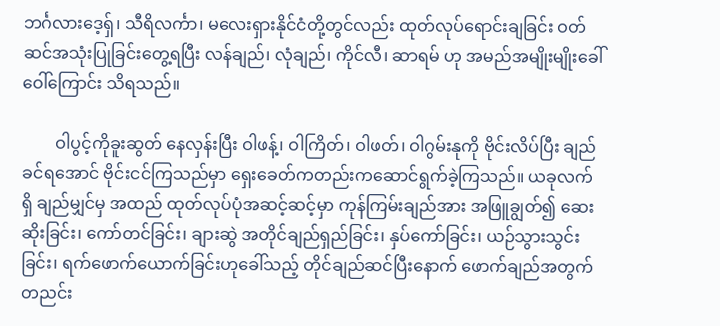ဘင်္ဂလားဒေ့ရှ်၊ သီရိလင်္ကာ၊ မလေးရှားနိုင်ငံတို့တွင်လည်း ထုတ်လုပ်ရောင်းချခြင်း ဝတ်ဆင်အသုံးပြုခြင်းတွေ့ရပြီး လန်ချည်၊ လုံချည်၊ ကိုင်လီ၊ ဆာရမ် ဟု အမည်အမျိုးမျိုးခေါ်ဝေါ်ကြောင်း သိရသည်။

        ဝါပွင့်ကိုခူးဆွတ် နေလှန်းပြီး ဝါဖန့်၊ ဝါကြိတ်၊ ဝါဖတ်၊ ဝါဂွမ်းနုကို ဗိုင်းလိပ်ပြီး ချည်ခင်ရအောင် ဗိုင်းငင်ကြသည်မှာ ရှေးခေတ်ကတည်းကဆောင်ရွက်ခဲ့ကြသည်။ ယခုလက်ရှိ ချည်မျှင်မှ အထည် ထုတ်လုပ်ပုံအဆင့်ဆင့်မှာ ကုန်ကြမ်းချည်အား အဖြူချွတ်၍ ဆေးဆိုးခြင်း၊ ကော်တင်ခြင်း၊ ချားဆွဲ အတိုင်ချည်ရှည်ခြင်း၊ နှပ်ကော်ခြင်း၊ ယဉ်သွားသွင်းခြင်း၊ ရက်ဖောက်ယောက်ခြင်းဟုခေါ်သည့် တိုင်ချည်ဆင်ပြီးနောက် ဖောက်ချည်အတွက် တညင်း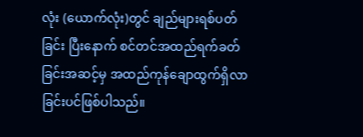လုံး (ယောက်လုံး)တွင် ချည်များရစ်ပတ်ခြင်း ပြီးနောက် စင်တင်အထည်ရက်ခတ်ခြင်းအဆင့်မှ အထည်ကုန်ချောထွက်ရှိလာခြင်းပင်ဖြစ်ပါသည်။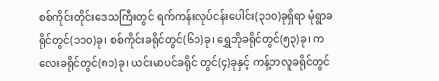စစ်ကိုင်းတိုင်းဒေသကြီးတွင် ရက်ကန်းလုပ်ငန်းပေါင်း(၃၁၀)ခုရှိရာ မုံရွာခရိုင်တွင်(၁၁၀)ခု၊ စစ်ကိုင်းခရိုင်တွင်(၆၁)ခု၊ ရွှေဘိုခရိုင်တွင်(၅၃)ခု၊ ကလေးခရိုင်တွင်(၈၁)ခု၊ ယင်းမာပင်ခရိုင် တွင်(၄)ခုနှင့် ကန့်ဘလူခရိုင်တွင်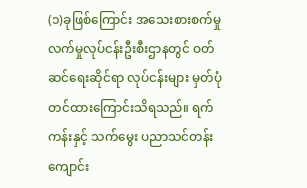(၁)ခုဖြစ်ကြောင်း အသေးစားစက်မှုလက်မှုလုပ်ငန်းဦးစီးဌာနတွင် ဝတ်ဆင်ရေးဆိုင်ရာ လုပ်ငန်းများ မှတ်ပုံတင်ထားကြောင်းသိရသည်။ ရက်ကန်းနှင့် သက်မွေး ပညာသင်တန်းကျောင်း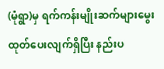(မုံရွာ)မှ ရက်ကန်းမျိုးဆက်များမွေးထုတ်ပေးလျက်ရှိပြီး နည်းပ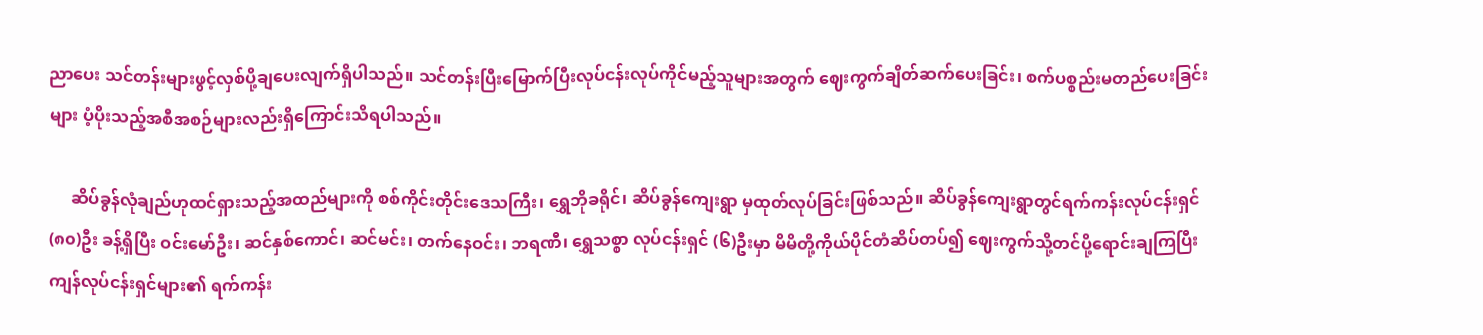ညာပေး သင်တန်းများဖွင့်လှစ်ပို့ချပေးလျက်ရှိပါသည်။ သင်တန်းပြီးမြောက်ပြီးလုပ်ငန်းလုပ်ကိုင်မည့်သူများအတွက် ဈေးကွက်ချိတ်ဆက်ပေးခြင်း၊ စက်ပစ္စည်းမတည်ပေးခြင်းများ ပံ့ပိုးသည့်အစီအစဉ်များလည်းရှိကြောင်းသိရပါသည်။

     ဆိပ်ခွန်လုံချည်ဟုထင်ရှားသည့်အထည်များကို စစ်ကိုင်းတိုင်းဒေသကြီး၊ ရွှေဘိုခရိုင်၊ ဆိပ်ခွန်ကျေးရွာ မှထုတ်လုပ်ခြင်းဖြစ်သည်။ ဆိပ်ခွန်ကျေးရွာတွင်ရက်ကန်းလုပ်ငန်းရှင် (၈၀)ဦး ခန့်ရှိပြီး ဝင်းမော်ဦး၊ ဆင်နှစ်ကောင်၊ ဆင်မင်း၊ တက်နေဝင်း၊ ဘရဏီ၊ ရွှေသစ္စာ လုပ်ငန်းရှင် (၆)ဦးမှာ မိမိတို့ကိုယ်ပိုင်တံဆိပ်တပ်၍ ဈေးကွက်သို့တင်ပို့ရောင်းချကြပြီး ကျန်လုပ်ငန်းရှင်များ၏ ရက်ကန်း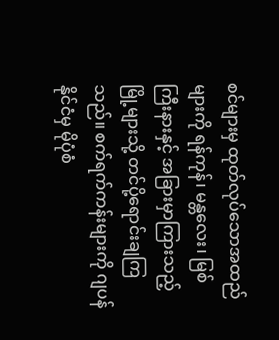စင်များမှ ထုတ်လုပ်သောအထည်များကို ရန်ကုန်၊ မန္တလေး၊ မြစ်ကြီးနားနှင့် အခြားမှာကြားသည့် မြို့များသို့ တင်ပို့ရောင်းချကြသည်။ စက်ရက်ကန်းများကို ဂျပန်နိုင်ငံမှ မိုပုံစံ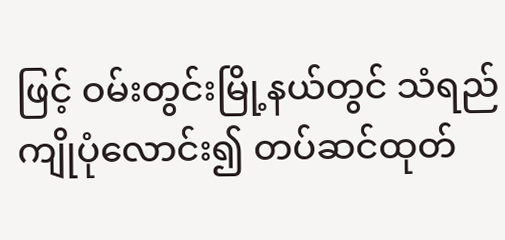ဖြင့် ဝမ်းတွင်းမြို့နယ်တွင် သံရည်ကျိုပုံလောင်း၍ တပ်ဆင်ထုတ်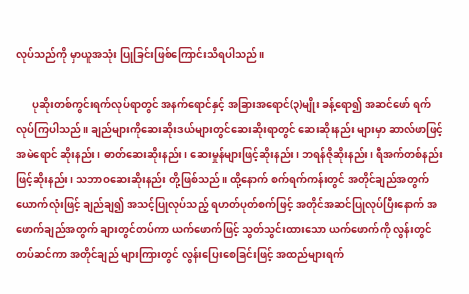လုပ်သည်ကို မှာယူအသုံး ပြုခြင်းဖြစ်ကြောင်းသိရပါသည်။

      ပုဆိုးတစ်ကွင်းရက်လုပ်ရာတွင် အနက်ရောင်နှင့် အခြားအရောင်(၃)မျိုး ခန့်ရော၍ အဆင်ဖော် ရက်လုပ်ကြပါသည်။ ချည်များကိုဆေးဆိုးဒယ်များတွင်ဆေးဆိုးရာတွင် ဆေးဆိုးနည်း များမှာ ဆာလ်ဖာဖြင့် အမဲရောင် ဆိုးနည်း၊ ဓာတ်ဆေးဆိုးနည်း၊ ဆေးမှုန်များဖြင့်ဆိုးနည်း၊ ဘရန်ဇိုဆိုးနည်း၊ ရီအက်တစ်နည်းဖြင့်ဆိုးနည်း၊ သဘာဝဆေးဆိုးနည်း တို့ဖြစ်သည်။ ထို့နောက် စက်ရက်ကန်းတွင် အတိုင်ချည်အတွက် ယောက်လုံးဖြင့် ချည်ချ၍ အသင့်ပြုလုပ်သည့် ရဟတ်ပုတ်စက်ဖြင့် အတိုင်အဆင်ပြုလုပ်ပြီးနောက် အဖောက်ချည်အတွက် ချားတွင်တပ်ကာ ယက်ဖောက်ဖြင့် သွတ်သွင်းထားသော ယက်ဖောက်ကို လွန်းတွင်တပ်ဆင်ကာ အတိုင်ချည် များကြားတွင် လွန်းပြေးစေခြင်းဖြင့် အထည်များရက်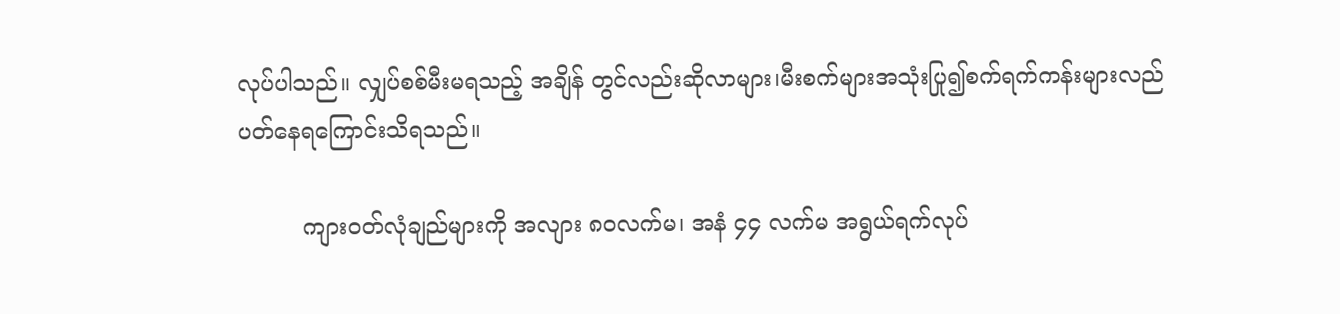လုပ်ပါသည်။ လျှပ်စစ်မီးမရသည့် အချိန် တွင်လည်းဆိုလာများ၊မီးစက်များအသုံးပြု၍စက်ရက်ကန်းများလည်ပတ်နေရကြောင်းသိရသည်။

         ကျားဝတ်လုံချည်များကို အလျား ၈၀လက်မ၊ အနံ ၄၄ လက်မ အရွယ်ရက်လုပ်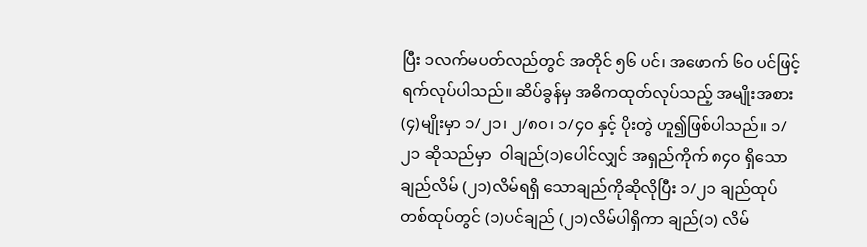ပြီး ၁လက်မပတ်လည်တွင် အတိုင် ၅၆ ပင်၊ အဖောက် ၆၀ ပင်ဖြင့် ရက်လုပ်ပါသည်။ ဆိပ်ခွန်မှ အဓိကထုတ်လုပ်သည့် အမျိုးအစား(၄)မျိုးမှာ ၁/၂၁၊ ၂/၈၀၊ ၁/၄၀ နှင့် ပိုးတွဲ ဟူ၍ဖြစ်ပါသည်။ ၁/၂၁ ဆိုသည်မှာ  ဝါချည်(၁)ပေါင်လျှင် အရှည်ကိုက် ၈၄၀ ရှိသောချည်လိမ် (၂၁)လိမ်ရရှိ သောချည်ကိုဆိုလိုပြီး ၁/၂၁ ချည်ထုပ်တစ်ထုပ်တွင် (၁)ပင်ချည် (၂၁)လိမ်ပါရှိကာ ချည်(၁) လိမ်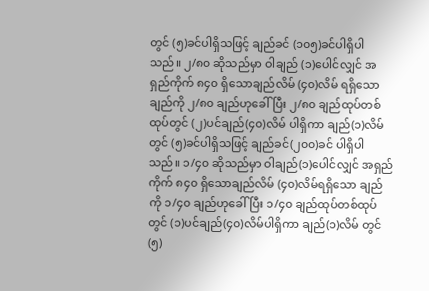တွင် (၅)ခင်ပါရှိသဖြင့် ချည်ခင် (၁၀၅)ခင်ပါရှိပါသည်။ ၂/၈၀ ဆိုသည်မှာ ဝါချည် (၁)ပေါင်လျှင် အရှည်ကိုက် ၈၄၀ ရှိသောချည်လိမ် (၄၀)လိမ် ရရှိသောချည်ကို ၂/၈၀ ချည်ဟုခေါ်ပြီး ၂/၈၀ ချည်ထုပ်တစ်ထုပ်တွင် (၂)ပင်ချည်(၄၀)လိမ် ပါရှိကာ ချည်(၁)လိမ်တွင် (၅)ခင်ပါရှိသဖြင့် ချည်ခင်(၂၀၀)ခင် ပါရှိပါသည်။ ၁/၄၀ ဆိုသည်မှာ ဝါချည်(၁)ပေါင်လျှင် အရှည်ကိုက် ၈၄၀ ရှိသောချည်လိမ် (၄၀)လိမ်ရရှိသော ချည်ကို ၁/၄၀ ချည်ဟုခေါ်ပြီး ၁/၄၀ ချည်ထုပ်တစ်ထုပ်တွင် (၁)ပင်ချည်(၄၀)လိမ်ပါရှိကာ ချည်(၁)လိမ် တွင် (၅)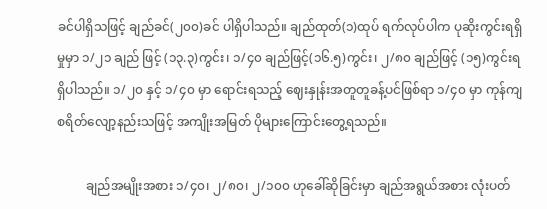ခင်ပါရှိသဖြင့် ချည်ခင်(၂၀၀)ခင် ပါရှိပါသည်။ ချည်ထုတ်(၁)ထုပ် ရက်လုပ်ပါက ပုဆိုးကွင်းရရှိမှုမှာ ၁/၂၁ ချည် ဖြင့် (၁၃.၃)ကွင်း၊ ၁/၄၀ ချည်ဖြင့်(၁၆.၅)ကွင်း၊ ၂/၈၀ ချည်ဖြင့် (၁၅)ကွင်းရရှိပါသည်။ ၁/၂၀ နှင့် ၁/၄၀ မှာ ရောင်းရသည့် ဈေးနှုန်းအတူတူခန့်ပင်ဖြစ်ရာ ၁/၄၀ မှာ ကုန်ကျစရိတ်လျော့နည်းသဖြင့် အကျိုးအမြတ် ပိုများကြောင်းတွေ့ရသည်။

         ချည်အမျိုးအစား ၁/၄၀၊ ၂/၈၀၊ ၂/၁၀၀ ဟုခေါ်ဆိုခြင်းမှာ ချည်အရွယ်အစား လုံးပတ်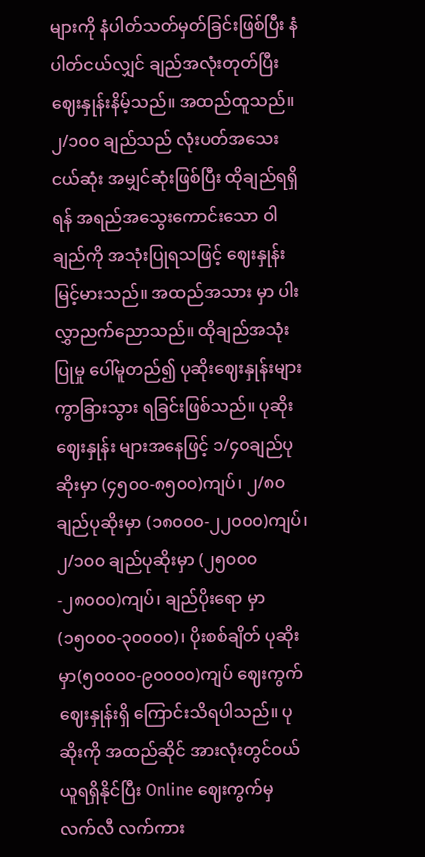များကို နံပါတ်သတ်မှတ်ခြင်းဖြစ်ပြီး နံပါတ်ငယ်လျှင် ချည်အလုံးတုတ်ပြီး ဈေးနှုန်းနိမ့်သည်။ အထည်ထူသည်။ ၂/၁၀၀ ချည်သည် လုံးပတ်အသေးငယ်ဆုံး အမျှင်ဆုံးဖြစ်ပြီး ထိုချည်ရရှိရန် အရည်အသွေးကောင်းသော ဝါချည်ကို အသုံးပြုရသဖြင့် ဈေးနှုန်းမြင့်မားသည်။ အထည်အသား မှာ ပါးလွှာညက်ညောသည်။ ထိုချည်အသုံးပြုမှု ပေါ်မူတည်၍ ပုဆိုးဈေးနှုန်းများ ကွာခြားသွား ရခြင်းဖြစ်သည်။ ပုဆိုးဈေးနှုန်း များအနေဖြင့် ၁/၄၀ချည်ပုဆိုးမှာ (၄၅၀၀-၈၅၀၀)ကျပ်၊ ၂/၈၀ ချည်ပုဆိုးမှာ (၁၈၀၀၀-၂၂၀၀၀)ကျပ်၊ ၂/၁၀၀ ချည်ပုဆိုးမှာ (၂၅၀၀၀-၂၈၀၀၀)ကျပ်၊ ချည်ပိုးရော မှာ(၁၅၀၀၀-၃၀၀၀၀)၊ ပိုးစစ်ချိတ် ပုဆိုးမှာ(၅၀၀၀၀-၉၀၀၀၀)ကျပ် ဈေးကွက် ဈေးနှုန်းရှိ ကြောင်းသိရပါသည်။ ပုဆိုးကို အထည်ဆိုင် အားလုံးတွင်ဝယ်ယူရရှိနိုင်ပြီး Online ဈေးကွက်မှ လက်လီ လက်ကား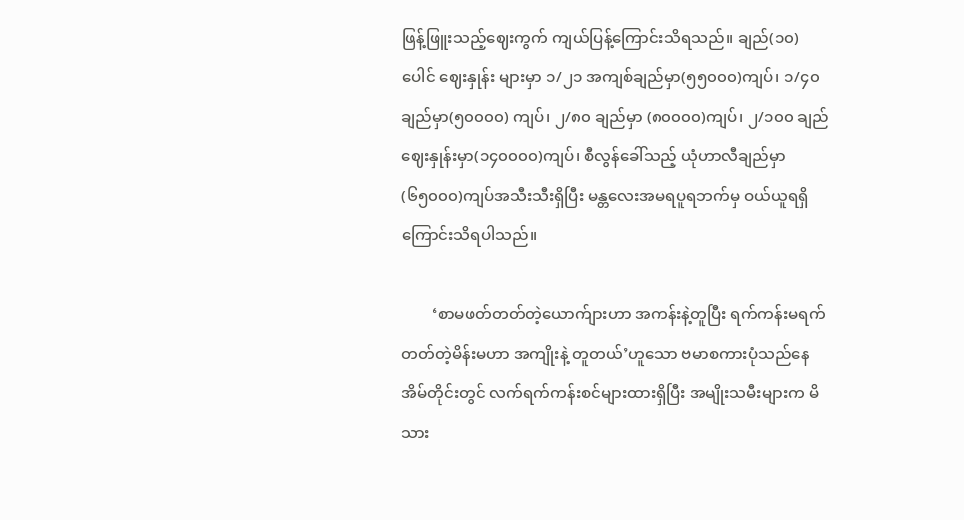ဖြန့်ဖြူးသည့်ဈေးကွက် ကျယ်ပြန့်ကြောင်းသိရသည်။ ချည်(၁၀)ပေါင် ဈေးနှုန်း များမှာ ၁/၂၁ အကျစ်ချည်မှာ(၅၅၀၀၀)ကျပ်၊ ၁/၄၀ချည်မှာ(၅၀၀၀၀) ကျပ်၊ ၂/၈၀ ချည်မှာ (၈၀၀၀၀)ကျပ်၊ ၂/၁၀၀ ချည်ဈေးနှုန်းမှာ(၁၄၀၀၀၀)ကျပ်၊ စီလွန်ခေါ်သည့် ယုံဟာလီချည်မှာ (၆၅၀၀၀)ကျပ်အသီးသီးရှိပြီး မန္တလေးအမရပူရဘက်မှ ဝယ်ယူရရှိကြောင်းသိရပါသည်။

        ‘စာမဖတ်တတ်တဲ့ယောက်ျားဟာ အကန်းနဲ့တူပြီး ရက်ကန်းမရက်တတ်တဲ့မိန်းမဟာ အကျိုးနဲ့ တူတယ်’ဟူသော ဗမာစကားပုံသည်နေအိမ်တိုင်းတွင် လက်ရက်ကန်းစင်များထားရှိပြီး အမျိုးသမီးများက မိသား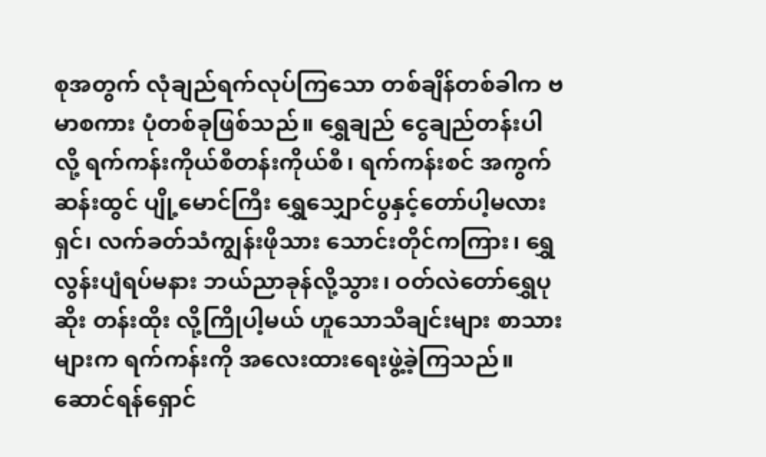စုအတွက် လုံချည်ရက်လုပ်ကြသော တစ်ချိန်တစ်ခါက ဗမာစကား ပုံတစ်ခုဖြစ်သည်။ ရွှေချည် ငွေချည်တန်းပါလို့ ရက်ကန်းကိုယ်စီတန်းကိုယ်စီ၊ ရက်ကန်းစင် အကွက်ဆန်းထွင် ပျို့မောင်ကြီး ရွှေသျှောင်ပွနှင့်တော်ပါ့မလားရှင်၊ လက်ခတ်သံကျွန်းဖိုသား သောင်းတိုင်ကကြား၊ ရွှေလွန်းပျံရပ်မနား ဘယ်ညာခုန်လို့သွား၊ ဝတ်လဲတော်ရွှေပုဆိုး တန်းထိုး လို့ကြိုပါ့မယ် ဟူသောသီချင်းများ စာသားများက ရက်ကန်းကို အလေးထားရေးဖွဲ့ခဲ့ကြသည်။ ဆောင်ရန်ရှောင်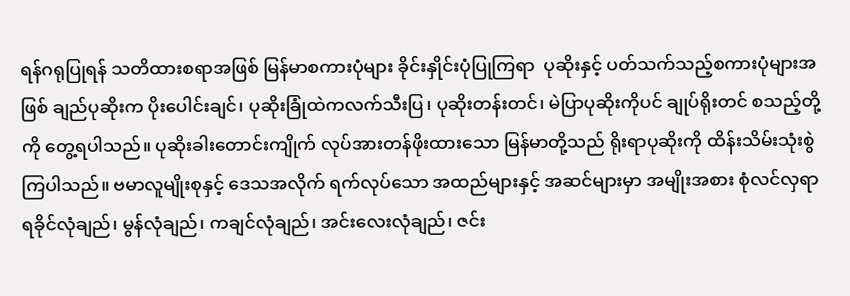ရန်ဂရုပြုရန် သတိထားစရာအဖြစ် မြန်မာစကားပုံများ ခိုင်းနှိုင်းပုံပြုကြရာ  ပုဆိုးနှင့် ပတ်သက်သည့်စကားပုံများအဖြစ် ချည်ပုဆိုးက ပိုးပေါင်းချင်၊ ပုဆိုးခြုံထဲကလက်သီးပြ၊ ပုဆိုးတန်းတင်၊ မဲပြာပုဆိုးကိုပင် ချုပ်ရိုးတင် စသည့်တို့ကို တွေ့ရပါသည်။ ပုဆိုးခါးတောင်းကျိုက် လုပ်အားတန်ဖိုးထားသော မြန်မာတို့သည် ရိုးရာပုဆိုးကို ထိန်းသိမ်းသုံးစွဲကြပါသည်။ ဗမာလူမျိုးစုနှင့် ဒေသအလိုက် ရက်လုပ်သော အထည်များနှင့် အဆင်များမှာ အမျိုးအစား စုံလင်လှရာ ရခိုင်လုံချည်၊ မွန်လုံချည်၊ ကချင်လုံချည်၊ အင်းလေးလုံချည်၊ ဇင်း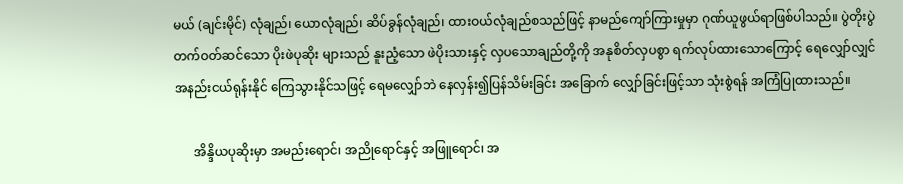မယ် (ချင်းမိုင်) လုံချည်၊ ယောလုံချည်၊ ဆိပ်ခွန်လုံချည်၊ ထားဝယ်လုံချည်စသည်ဖြင့် နာမည်ကျော်ကြားမှုမှာ ဂုဏ်ယူဖွယ်ရာဖြစ်ပါသည်။ ပွဲတိုးပွဲတက်ဝတ်ဆင်သော ပိုးဖဲပုဆိုး များသည် နူးညံ့သော ဖဲပိုးသားနှင့် လှပသောချည်တို့ကို အနုစိတ်လှပစွာ ရက်လုပ်ထားသောကြောင့် ရေလျှော်လျှင် အနည်းငယ်ရုန်းနိုင် ကြေသွားနိုင်သဖြင့် ရေမလျှော်ဘဲ နေလှန်း၍ပြန်သိမ်းခြင်း အခြောက် လျှော်ခြင်းဖြင့်သာ သုံးစွဲရန် အကြံပြုထားသည်။

      အိန္ဒိယပုဆိုးမှာ အမည်းရောင်၊ အညိုရောင်နှင့် အဖြူရောင်၊ အ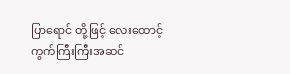ပြာရောင် တို့ဖြင့် လေးထောင့် ကွက်ကြီးကြီးအဆင်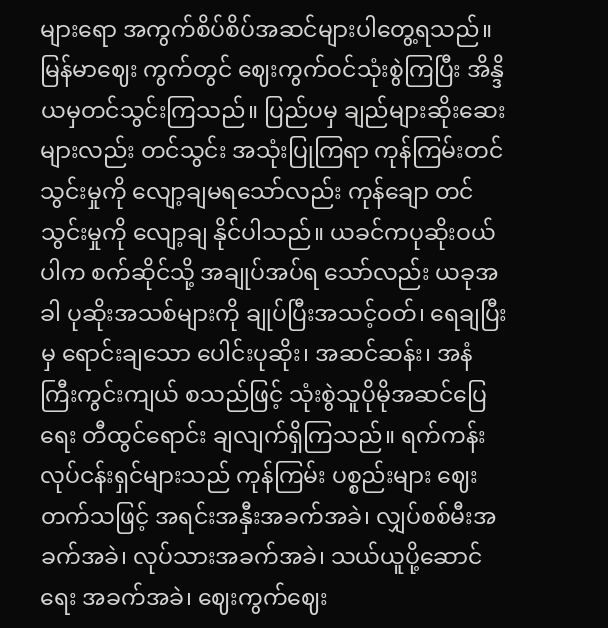များရော အကွက်စိပ်စိပ်အဆင်များပါတွေ့ရသည်။ မြန်မာဈေး ကွက်တွင် ဈေးကွက်ဝင်သုံးစွဲကြပြီး အိန္ဒိယမှတင်သွင်းကြသည်။ ပြည်ပမှ ချည်များဆိုးဆေး များလည်း တင်သွင်း အသုံးပြုကြရာ ကုန်ကြမ်းတင်သွင်းမှုကို လျော့ချမရသော်လည်း ကုန်ချော တင်သွင်းမှုကို လျော့ချ နိုင်ပါသည်။ ယခင်ကပုဆိုးဝယ်ပါက စက်ဆိုင်သို့ အချုပ်အပ်ရ သော်လည်း ယခုအခါ ပုဆိုးအသစ်များကို ချုပ်ပြီးအသင့်ဝတ်၊ ရေချပြီးမှ ရောင်းချသော ပေါင်းပုဆိုး၊ အဆင်ဆန်း၊ အနံကြီးကွင်းကျယ် စသည်ဖြင့် သုံးစွဲသူပိုမိုအဆင်ပြေရေး တီထွင်ရောင်း ချလျက်ရှိကြသည်။ ရက်ကန်းလုပ်ငန်းရှင်များသည် ကုန်ကြမ်း ပစ္စည်းများ ဈေးတက်သဖြင့် အရင်းအနှီးအခက်အခဲ၊ လျှပ်စစ်မီးအခက်အခဲ၊ လုပ်သားအခက်အခဲ၊ သယ်ယူပို့ဆောင်ရေး အခက်အခဲ၊ ဈေးကွက်ဈေး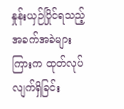နှုန်းယှဉ်ပြိုင်ရသည့်အခက်အခဲများကြားက ထုတ်လုပ် လျက်ရှိခြင်း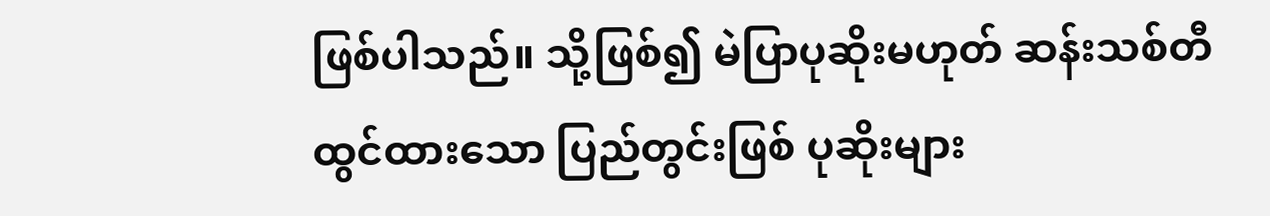ဖြစ်ပါသည်။ သို့ဖြစ်၍ မဲပြာပုဆိုးမဟုတ် ဆန်းသစ်တီထွင်ထားသော ပြည်တွင်းဖြစ် ပုဆိုးများ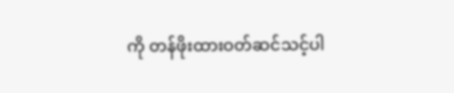ကို တန်ဖိုးထားဝတ်ဆင်သင့်ပါ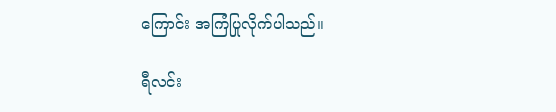ကြောင်း အကြံပြုလိုက်ပါသည်။

ရီလင်း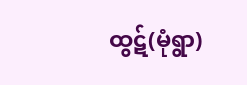ထွဋ်(မုံရွာ)